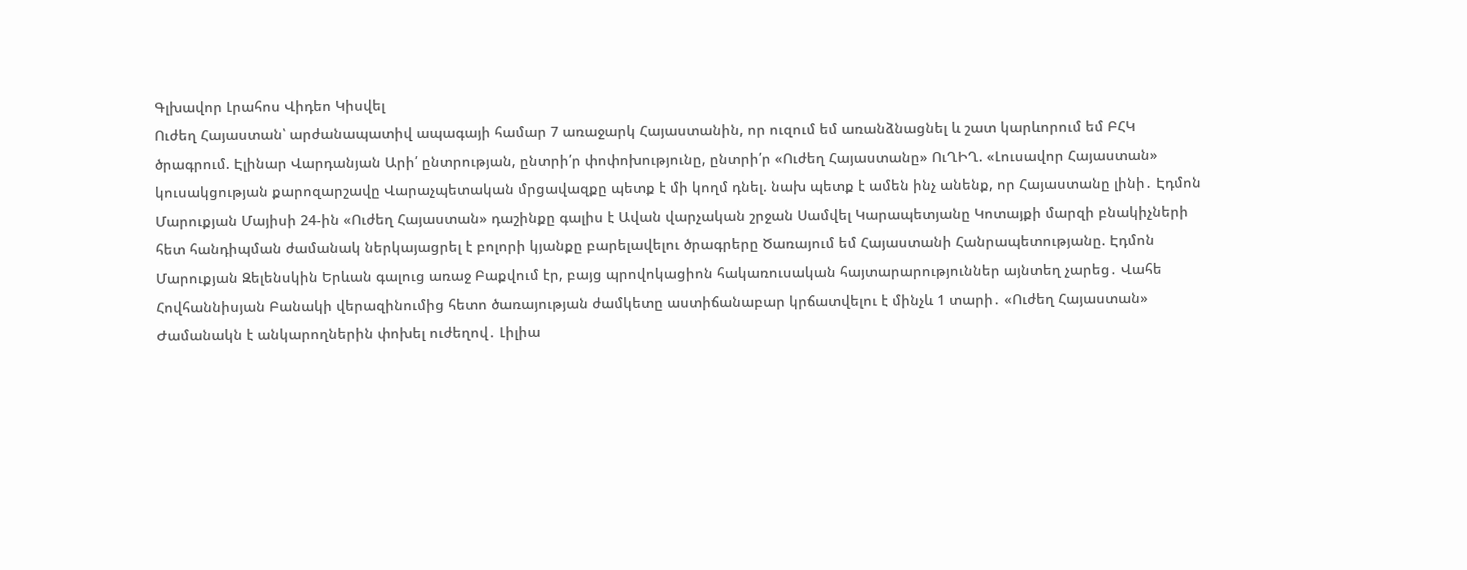Գլխավոր Լրահոս Վիդեո Կիսվել
Ուժեղ Հայաստան՝ արժանապատիվ ապագայի համար 7 առաջարկ Հայաստանին, որ ուզում եմ առանձնացնել և շատ կարևորում եմ ԲՀԿ ծրագրում. Էլինար Վարդանյան Արի՛ ընտրության, ընտրի՛ր փոփոխությունը, ընտրի՛ր «Ուժեղ Հայաստանը» ՈւՂԻՂ. «Լուսավոր Հայաստան» կուսակցության քարոզարշավը Վարաչպետական մրցավազքը պետք է մի կողմ դնել. նախ պետք է ամեն ինչ անենք, որ Հայաստանը լինի․ Էդմոն Մարուքյան Մայիսի 24-ին «Ուժեղ Հայաստան» դաշինքը գալիս է Ավան վարչական շրջան Սամվել Կարապետյանը Կոտայքի մարզի բնակիչների հետ հանդիպման ժամանակ ներկայացրել է բոլորի կյանքը բարելավելու ծրագրերը Ծառայում եմ Հայաստանի Հանրապետությանը. Էդմոն Մարուքյան Զելենսկին Երևան գալուց առաջ Բաքվում էր, բայց պրովոկացիոն հակառուսական հայտարարություններ այնտեղ չարեց․ Վահե Հովհաննիսյան Բանակի վերազինումից հետո ծառայության ժամկետը աստիճանաբար կրճատվելու է մինչև 1 տարի․ «Ուժեղ Հայաստան» Ժամանակն է անկարողներին փոխել ուժեղով․ Լիլիա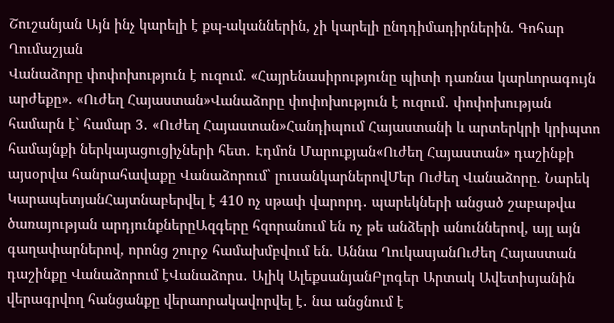Շուշանյան Այն ինչ կարելի է քպ-ականներին, չի կարելի ընդդիմադիրներին. Գոհար Ղումաշյան
Վանաձորը փոփոխություն է ուզում. «Հայրենասիրությունը պիտի դառնա կարևորագույն արժեքը». «Ուժեղ Հայաստան»Վանաձորը փոփոխություն է ուզում․ փոփոխության համարն է` համար 3․ «Ուժեղ Հայաստան»Հանդիպում Հայաստանի և արտերկրի կրիպտո համայնքի ներկայացուցիչների հետ․ Էդմոն Մարուքյան«Ուժեղ Հայաստան» դաշինքի այսօրվա հանրահավաքը Վանաձորում` լուսանկարներովՄեր Ուժեղ Վանաձորը. Նարեկ ԿարապետյանՀայտնաբերվել է 410 ոչ սթափ վարորդ․ պարեկների անցած շաբաթվա ծառայության արդյունքներըԱզգերը հզորանում են ոչ թե անձերի անուններով, այլ այն գաղափարներով, որոնց շուրջ համախմբվում են. Աննա ՂուկասյանՈւժեղ Հայաստան դաշինքը Վանաձորում էՎանաձորս․ Ալիկ ԱլեքսանյանԲլոգեր Արտակ Ավետիսյանին վերագրվող հանցանքը վերաորակավորվել է․ նա անցնում է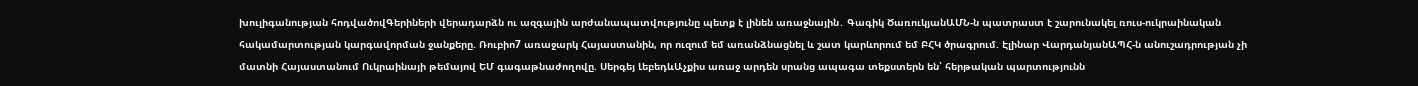խուլիգանության հոդվածովԳերիների վերադարձն ու ազգային արժանապատվությունը պետք է լինեն առաջնային․ Գագիկ ԾառուկյանԱՄՆ-ն պատրաստ է շարունակել ռուս-ուկրաինական հակամարտության կարգավորման ջանքերը. Ռուբիո7 առաջարկ Հայաստանին, որ ուզում եմ առանձնացնել և շատ կարևորում եմ ԲՀԿ ծրագրում. Էլինար ՎարդանյանԱՊՀ-ն անուշադրության չի մատնի Հայաստանում Ուկրաինայի թեմայով ԵՄ գագաթնաժողովը. Սերգեյ ԼեբեդևԱչքիս առաջ արդեն սրանց ապագա տեքստերն են՝ հերթական պարտությունն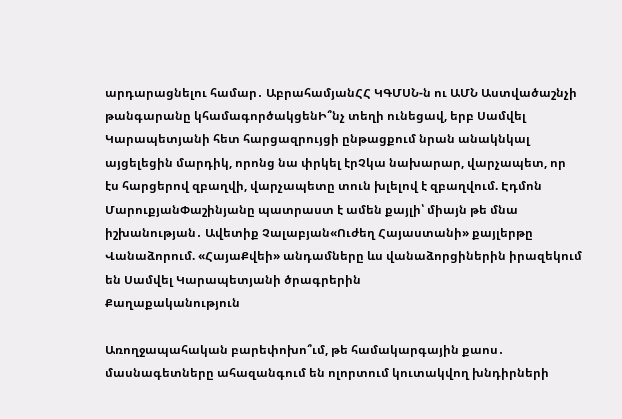արդարացնելու համար․ ԱբրահամյանՀՀ ԿԳՄՍՆ-ն ու ԱՄՆ Աստվածաշնչի թանգարանը կհամագործակցենԻ՞նչ տեղի ունեցավ, երբ Սամվել Կարապետյանի հետ հարցազրույցի ընթացքում նրան անակնկալ այցելեցին մարդիկ, որոնց նա փրկել էրՉկա նախարար, վարչապետ, որ էս հարցերով զբաղվի, վարչապետը տուն խլելով է զբաղվում. Էդմոն ՄարուքյանՓաշինյանը պատրաստ է ամեն քայլի՝ միայն թե մնա իշխանության․ Ավետիք Չալաբյան«Ուժեղ Հայաստանի» քայլերթը Վանաձորում. «ՀայաՔվեի» անդամները ևս վանաձորցիներին իրազեկում են Սամվել Կարապետյանի ծրագրերին
Քաղաքականություն

Առողջապահական բարեփոխո՞ւմ, թե համակարգային քաոս․ մասնագետները ահազանգում են ոլորտում կուտակվող խնդիրների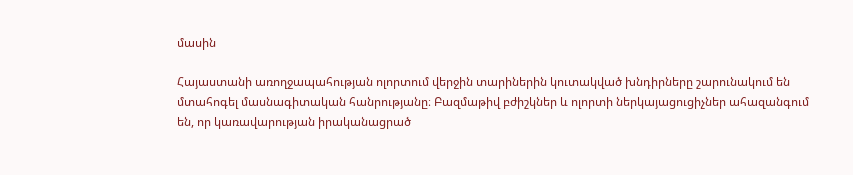մասին

Հայաստանի առողջապահության ոլորտում վերջին տարիներին կուտակված խնդիրները շարունակում են մտահոգել մասնագիտական հանրությանը։ Բազմաթիվ բժիշկներ և ոլորտի ներկայացուցիչներ ահազանգում են, որ կառավարության իրականացրած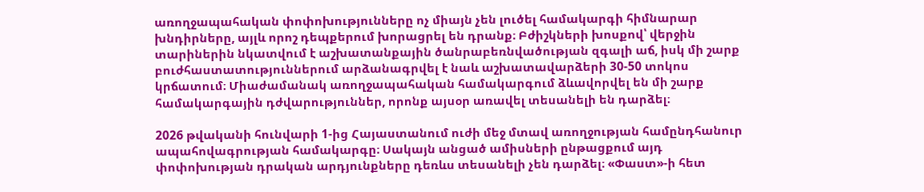առողջապահական փոփոխությունները ոչ միայն չեն լուծել համակարգի հիմնարար խնդիրները, այլև որոշ դեպքերում խորացրել են դրանք։ Բժիշկների խոսքով՝ վերջին տարիներին նկատվում է աշխատանքային ծանրաբեռնվածության զգալի աճ, իսկ մի շարք բուժհաստատություններում արձանագրվել է նաև աշխատավարձերի 30-50 տոկոս կրճատում։ Միաժամանակ առողջապահական համակարգում ձևավորվել են մի շարք համակարգային դժվարություններ, որոնք այսօր առավել տեսանելի են դարձել։

2026 թվականի հունվարի 1-ից Հայաստանում ուժի մեջ մտավ առողջության համընդհանուր ապահովագրության համակարգը։ Սակայն անցած ամիսների ընթացքում այդ փոփոխության դրական արդյունքները դեռևս տեսանելի չեն դարձել։ «Փաստ»-ի հետ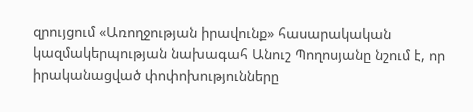զրույցում «Առողջության իրավունք» հասարակական կազմակերպության նախագահ Անուշ Պողոսյանը նշում է, որ իրականացված փոփոխությունները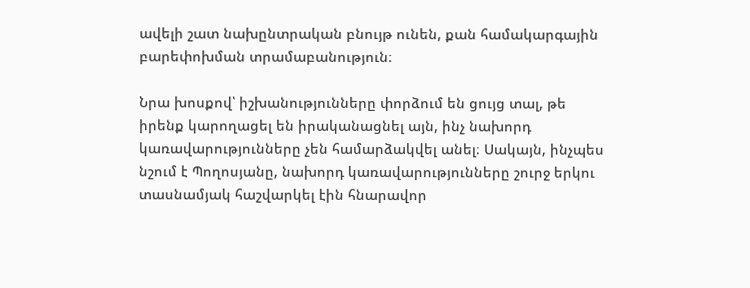ավելի շատ նախընտրական բնույթ ունեն, քան համակարգային բարեփոխման տրամաբանություն։

Նրա խոսքով՝ իշխանությունները փորձում են ցույց տալ, թե իրենք կարողացել են իրականացնել այն, ինչ նախորդ կառավարությունները չեն համարձակվել անել։ Սակայն, ինչպես նշում է Պողոսյանը, նախորդ կառավարությունները շուրջ երկու տասնամյակ հաշվարկել էին հնարավոր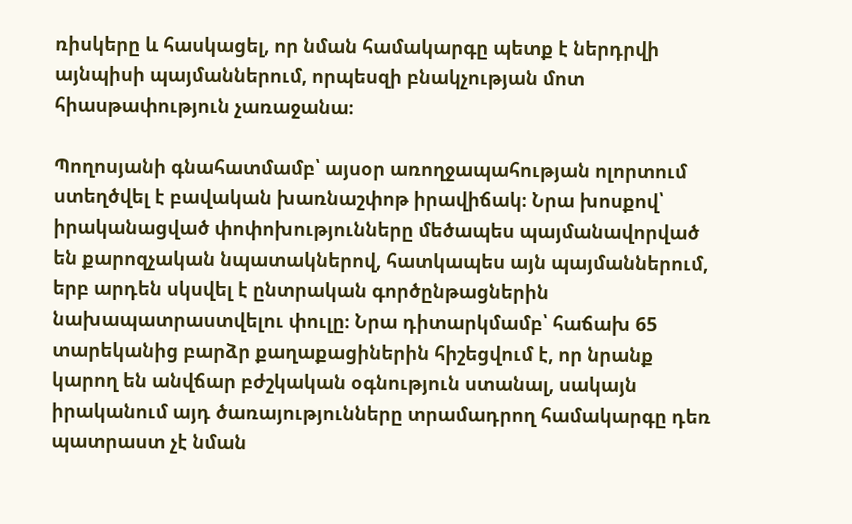ռիսկերը և հասկացել, որ նման համակարգը պետք է ներդրվի այնպիսի պայմաններում, որպեսզի բնակչության մոտ հիասթափություն չառաջանա։

Պողոսյանի գնահատմամբ՝ այսօր առողջապահության ոլորտում ստեղծվել է բավական խառնաշփոթ իրավիճակ։ Նրա խոսքով՝ իրականացված փոփոխությունները մեծապես պայմանավորված են քարոզչական նպատակներով, հատկապես այն պայմաններում, երբ արդեն սկսվել է ընտրական գործընթացներին նախապատրաստվելու փուլը։ Նրա դիտարկմամբ՝ հաճախ 65 տարեկանից բարձր քաղաքացիներին հիշեցվում է, որ նրանք կարող են անվճար բժշկական օգնություն ստանալ, սակայն իրականում այդ ծառայությունները տրամադրող համակարգը դեռ պատրաստ չէ նման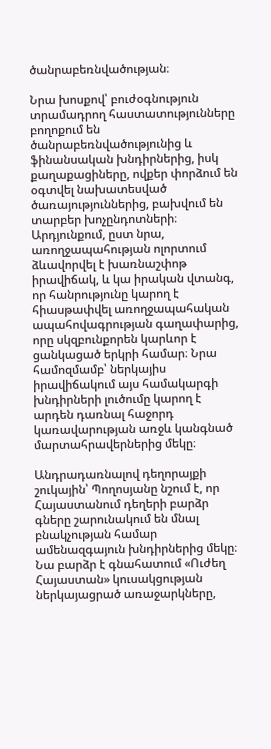ծանրաբեռնվածության։

Նրա խոսքով՝ բուժօգնություն տրամադրող հաստատությունները բողոքում են ծանրաբեռնվածությունից և ֆինանսական խնդիրներից, իսկ քաղաքացիները, ովքեր փորձում են օգտվել նախատեսված ծառայություններից, բախվում են տարբեր խոչընդոտների։ Արդյունքում, ըստ նրա, առողջապահության ոլորտում ձևավորվել է խառնաշփոթ իրավիճակ, և կա իրական վտանգ, որ հանրությունը կարող է հիասթափվել առողջապահական ապահովագրության գաղափարից, որը սկզբունքորեն կարևոր է ցանկացած երկրի համար։ Նրա համոզմամբ՝ ներկայիս իրավիճակում այս համակարգի խնդիրների լուծումը կարող է արդեն դառնալ հաջորդ կառավարության առջև կանգնած մարտահրավերներից մեկը։

Անդրադառնալով դեղորայքի շուկային՝ Պողոսյանը նշում է, որ Հայաստանում դեղերի բարձր գները շարունակում են մնալ բնակչության համար ամենազգայուն խնդիրներից մեկը։ Նա բարձր է գնահատում «Ուժեղ Հայաստան» կուսակցության ներկայացրած առաջարկները,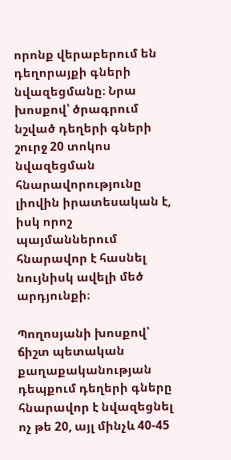որոնք վերաբերում են դեղորայքի գների նվազեցմանը։ Նրա խոսքով՝ ծրագրում նշված դեղերի գների շուրջ 20 տոկոս նվազեցման հնարավորությունը լիովին իրատեսական է, իսկ որոշ պայմաններում հնարավոր է հասնել նույնիսկ ավելի մեծ արդյունքի։

Պողոսյանի խոսքով՝ ճիշտ պետական քաղաքականության դեպքում դեղերի գները հնարավոր է նվազեցնել ոչ թե 20, այլ մինչև 40-45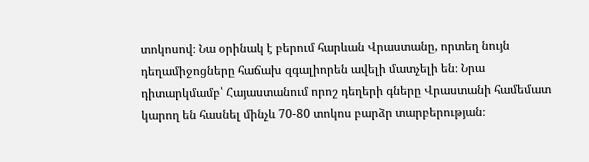տոկոսով։ Նա օրինակ է բերում հարևան Վրաստանը, որտեղ նույն դեղամիջոցները հաճախ զգալիորեն ավելի մատչելի են։ Նրա դիտարկմամբ՝ Հայաստանում որոշ դեղերի գները Վրաստանի համեմատ կարող են հասնել մինչև 70-80 տոկոս բարձր տարբերության։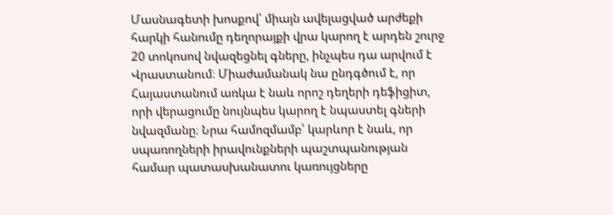Մասնագետի խոսքով՝ միայն ավելացված արժեքի հարկի հանումը դեղորայքի վրա կարող է արդեն շուրջ 20 տոկոսով նվազեցնել գները, ինչպես դա արվում է Վրաստանում։ Միաժամանակ նա ընդգծում է, որ Հայաստանում առկա է նաև որոշ դեղերի դեֆիցիտ, որի վերացումը նույնպես կարող է նպաստել գների նվազմանը։ Նրա համոզմամբ՝ կարևոր է նաև, որ սպառողների իրավունքների պաշտպանության համար պատասխանատու կառույցները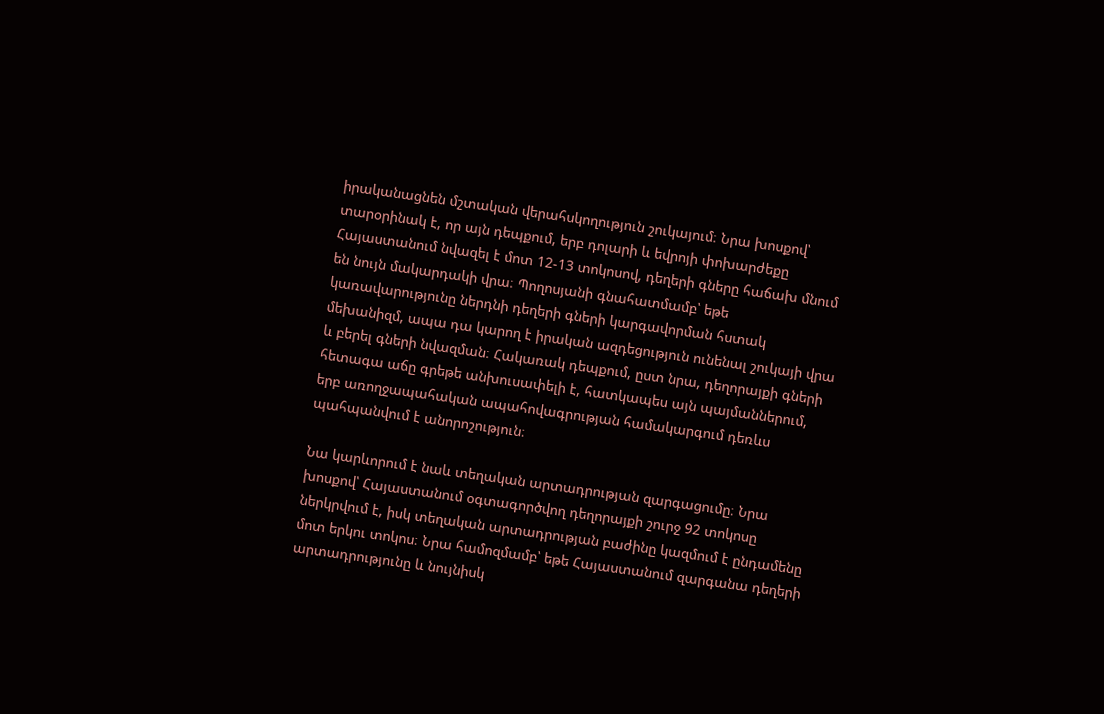իրականացնեն մշտական վերահսկողություն շուկայում։ Նրա խոսքով՝ տարօրինակ է, որ այն դեպքում, երբ դոլարի և եվրոյի փոխարժեքը Հայաստանում նվազել է մոտ 12-13 տոկոսով, դեղերի գները հաճախ մնում են նույն մակարդակի վրա։ Պողոսյանի գնահատմամբ՝ եթե կառավարությունը ներդնի դեղերի գների կարգավորման հստակ մեխանիզմ, ապա դա կարող է իրական ազդեցություն ունենալ շուկայի վրա և բերել գների նվազման։ Հակառակ դեպքում, ըստ նրա, դեղորայքի գների հետագա աճը գրեթե անխուսափելի է, հատկապես այն պայմաններում, երբ առողջապահական ապահովագրության համակարգում դեռևս պահպանվում է անորոշություն։

Նա կարևորում է նաև տեղական արտադրության զարգացումը։ Նրա խոսքով՝ Հայաստանում օգտագործվող դեղորայքի շուրջ 92 տոկոսը ներկրվում է, իսկ տեղական արտադրության բաժինը կազմում է ընդամենը մոտ երկու տոկոս։ Նրա համոզմամբ՝ եթե Հայաստանում զարգանա դեղերի արտադրությունը և նույնիսկ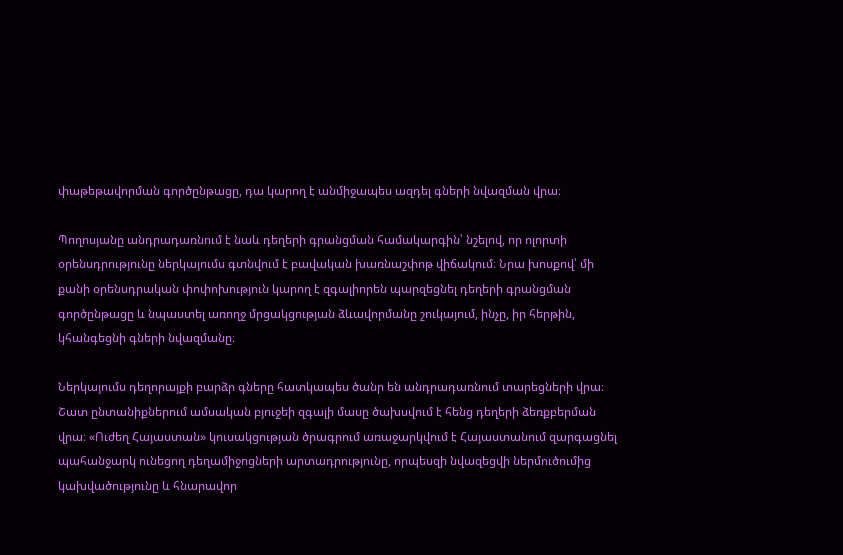փաթեթավորման գործընթացը, դա կարող է անմիջապես ազդել գների նվազման վրա։

Պողոսյանը անդրադառնում է նաև դեղերի գրանցման համակարգին՝ նշելով, որ ոլորտի օրենսդրությունը ներկայումս գտնվում է բավական խառնաշփոթ վիճակում։ Նրա խոսքով՝ մի քանի օրենսդրական փոփոխություն կարող է զգալիորեն պարզեցնել դեղերի գրանցման գործընթացը և նպաստել առողջ մրցակցության ձևավորմանը շուկայում, ինչը, իր հերթին, կհանգեցնի գների նվազմանը։

Ներկայումս դեղորայքի բարձր գները հատկապես ծանր են անդրադառնում տարեցների վրա։ Շատ ընտանիքներում ամսական բյուջեի զգալի մասը ծախսվում է հենց դեղերի ձեռքբերման վրա։ «Ուժեղ Հայաստան» կուսակցության ծրագրում առաջարկվում է Հայաստանում զարգացնել պահանջարկ ունեցող դեղամիջոցների արտադրությունը, որպեսզի նվազեցվի ներմուծումից կախվածությունը և հնարավոր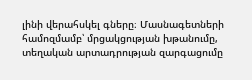լինի վերահսկել գները։ Մասնագետների համոզմամբ՝ մրցակցության խթանումը, տեղական արտադրության զարգացումը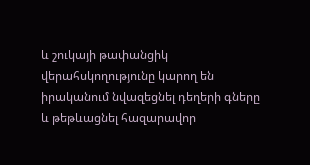և շուկայի թափանցիկ վերահսկողությունը կարող են իրականում նվազեցնել դեղերի գները և թեթևացնել հազարավոր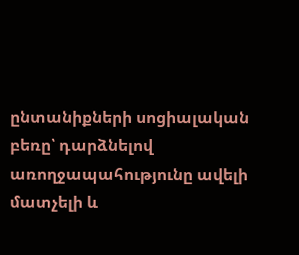ընտանիքների սոցիալական բեռը՝ դարձնելով առողջապահությունը ավելի մատչելի և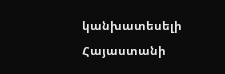կանխատեսելի Հայաստանի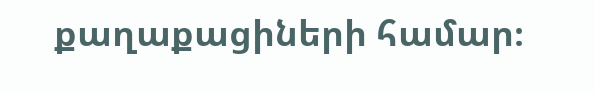քաղաքացիների համար։